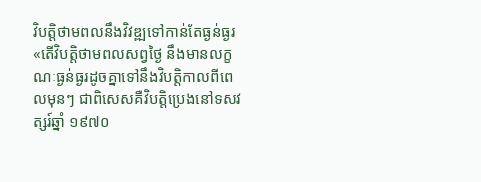វិបត្តិថាមពលនឹងវិវឌ្ឍទៅកាន់តែធ្ងន់ធ្ងរ
«តើវិបត្តិថាមពលសព្វថ្ងៃ នឹងមានលក្ខណៈធ្ងន់ធ្ងរដូចគ្នាទៅនឹងវិបត្តិកាលពីពេលមុនៗ ជាពិសេសគឺវិបត្តិប្រេងនៅទសវត្សរ៍ឆ្នាំ ១៩៧០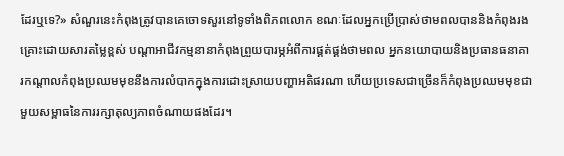ដែរឬទេ?» សំណួរនេះកំពុងត្រូវបានគេចោទសួរនៅទូទាំងពិភពលោក ខណៈដែលអ្នកប្រើប្រាស់ថាមពលបាននិងកំពុងរងគ្រោះដោយសារតម្លៃខ្ពស់ បណ្តាអាជីវកម្មនានាកំពុងព្រួយបារម្ភអំពីការផ្គត់ផ្គង់ថាមពល អ្នកនយោបាយនិងប្រធានធនាគារកណ្តាលកំពុងប្រឈមមុខនឹងការលំបាកក្នុងការដោះស្រាយបញ្ហាអតិផរណា ហើយប្រទេសជាច្រើនក៏កំពុងប្រឈមមុខជាមួយសម្ពាធនៃការរក្សាតុល្យភាពចំណាយផងដែរ។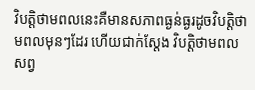វិបត្តិថាមពលនេះគឺមានសភាពធ្ងន់ធ្ងរដូចវិបត្តិថាមពលមុនៗដែរ ហើយជាក់ស្តែង វិបត្តិថាមពលសព្វ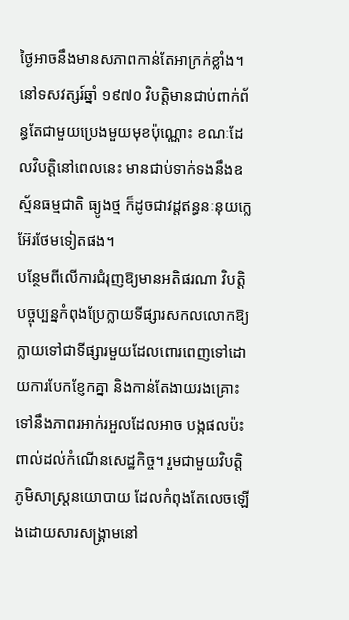ថ្ងៃអាចនឹងមានសភាពកាន់តែអាក្រក់ខ្លាំង។ នៅទសវត្សរ៍ឆ្នាំ ១៩៧០ វិបត្តិមានជាប់ពាក់ព័ន្ធតែជាមួយប្រេងមួយមុខប៉ុណ្ណោះ ខណៈដែលវិបត្តិនៅពេលនេះ មានជាប់ទាក់ទងនឹងឧស្ម័នធម្មជាតិ ធ្យូងថ្ម ក៏ដូចជាវដ្តឥន្ធនៈនុយក្លេអ៊ែរថែមទៀតផង។
បន្ថែមពីលើការជំរុញឱ្យមានអតិផរណា វិបត្តិបច្ចុប្បន្នកំពុងប្រែក្លាយទីផ្សារសកលលោកឱ្យក្លាយទៅជាទីផ្សារមួយដែលពោរពេញទៅដោយការបែកខ្ញែកគ្នា និងកាន់តែងាយរងគ្រោះទៅនឹងភាពរអាក់រអួលដែលអាច បង្កផលប៉ះពាល់ដល់កំណើនសេដ្ឋកិច្ច។ រួមជាមួយវិបត្តិភូមិសាស្ត្រនយោបាយ ដែលកំពុងតែលេចឡើងដោយសារសង្គ្រាមនៅ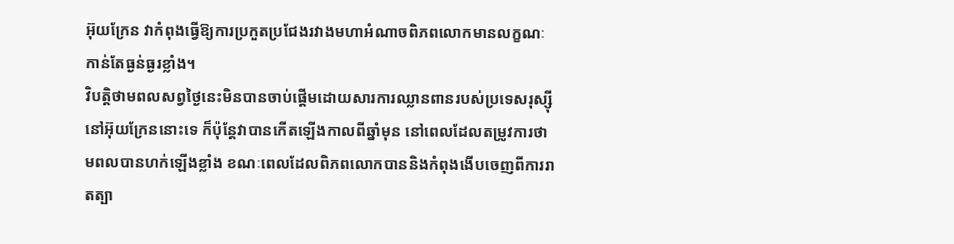អ៊ុយក្រែន វាកំពុងធ្វើឱ្យការប្រកួតប្រជែងរវាងមហាអំណាចពិភពលោកមានលក្ខណៈកាន់តែធ្ងន់ធ្ងរខ្លាំង។
វិបត្តិថាមពលសព្វថ្ងៃនេះមិនបានចាប់ផ្តើមដោយសារការឈ្លានពានរបស់ប្រទេសរុស្ស៊ីនៅអ៊ុយក្រែននោះទេ ក៏ប៉ុន្តែវាបានកើតឡើងកាលពីឆ្នាំមុន នៅពេលដែលតម្រូវការថាមពលបានហក់ឡើងខ្លាំង ខណៈពេលដែលពិភពលោកបាននិងកំពុងងើបចេញពីការរាតត្បា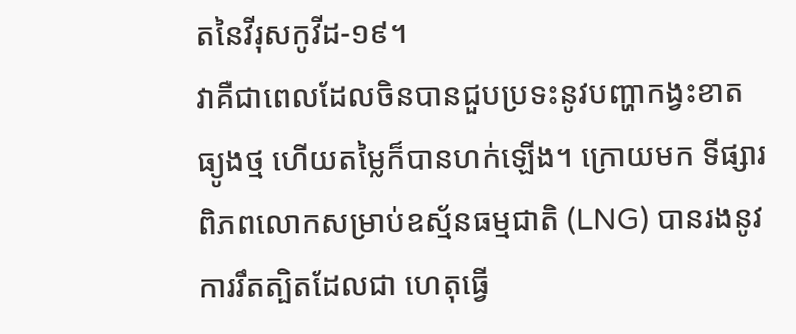តនៃវីរុសកូវីដ-១៩។
វាគឺជាពេលដែលចិនបានជួបប្រទះនូវបញ្ហាកង្វះខាតធ្យូងថ្ម ហើយតម្លៃក៏បានហក់ឡើង។ ក្រោយមក ទីផ្សារពិភពលោកសម្រាប់ឧស្ម័នធម្មជាតិ (LNG) បានរងនូវការរឹតត្បិតដែលជា ហេតុធ្វើ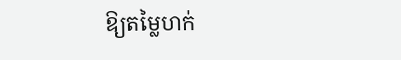ឱ្យតម្លៃហក់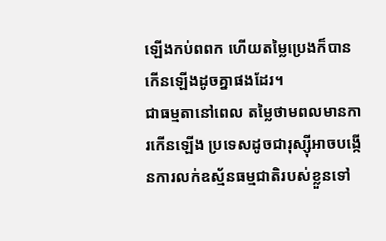ឡើងកប់ពពក ហើយតម្លៃប្រេងក៏បានកើនឡើងដូចគ្នាផងដែរ។
ជាធម្មតានៅពេល តម្លៃថាមពលមានការកើនឡើង ប្រទេសដូចជារុស្ស៊ីអាចបង្កើនការលក់ឧស្ម័នធម្មជាតិរបស់ខ្លួនទៅ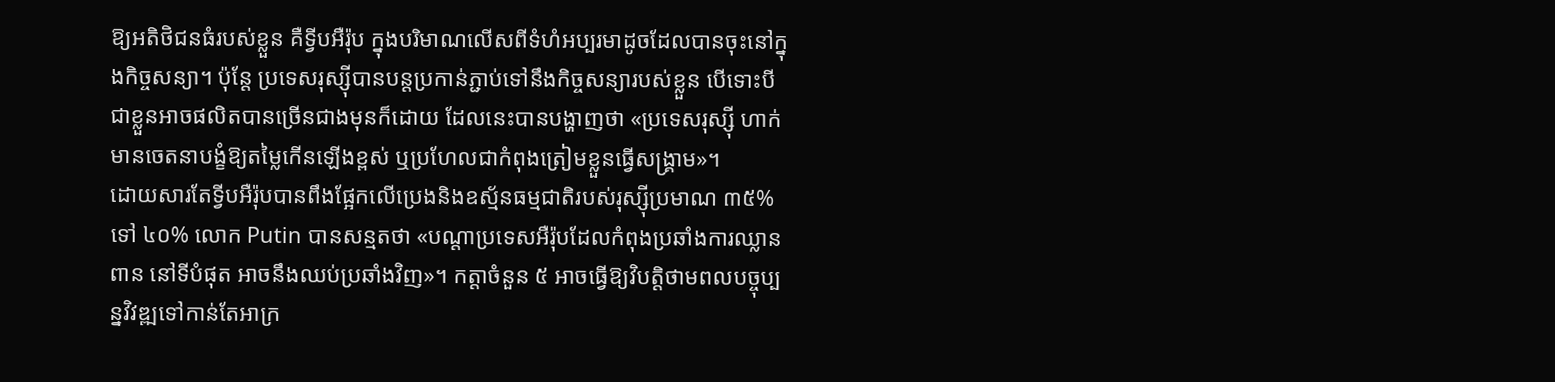ឱ្យអតិថិជនធំរបស់ខ្លួន គឺទ្វីបអឺរ៉ុប ក្នុងបរិមាណលើសពីទំហំអប្បរមាដូចដែលបានចុះនៅក្នុងកិច្ចសន្យា។ ប៉ុន្តែ ប្រទេសរុស្ស៊ីបានបន្តប្រកាន់ភ្ជាប់ទៅនឹងកិច្ចសន្យារបស់ខ្លួន បើទោះបីជាខ្លួនអាចផលិតបានច្រើនជាងមុនក៏ដោយ ដែលនេះបានបង្ហាញថា «ប្រទេសរុស្ស៊ី ហាក់មានចេតនាបង្ខំឱ្យតម្លៃកើនឡើងខ្ពស់ ឬប្រហែលជាកំពុងត្រៀមខ្លួនធ្វើសង្គ្រាម»។
ដោយសារតែទ្វីបអឺរ៉ុបបានពឹងផ្អែកលើប្រេងនិងឧស្ម័នធម្មជាតិរបស់រុស្ស៊ីប្រមាណ ៣៥% ទៅ ៤០% លោក Putin បានសន្មតថា «បណ្តាប្រទេសអឺរ៉ុបដែលកំពុងប្រឆាំងការឈ្លានពាន នៅទីបំផុត អាចនឹងឈប់ប្រឆាំងវិញ»។ កត្តាចំនួន ៥ អាចធ្វើឱ្យវិបត្តិថាមពលបច្ចុប្បន្នវិវឌ្ឍទៅកាន់តែអាក្រ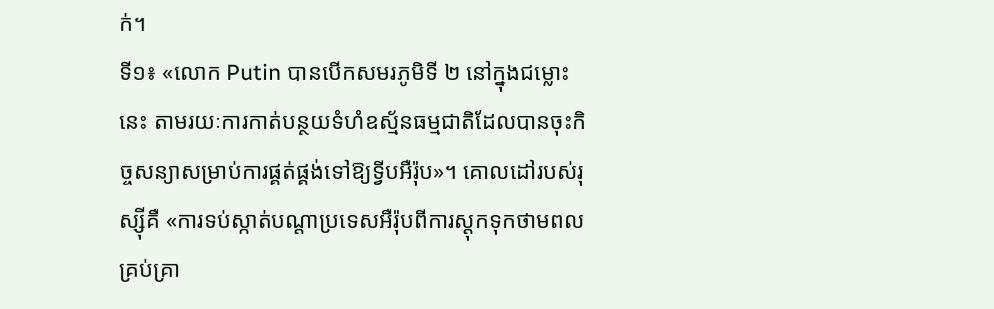ក់។
ទី១៖ «លោក Putin បានបើកសមរភូមិទី ២ នៅក្នុងជម្លោះនេះ តាមរយៈការកាត់បន្ថយទំហំឧស្ម័នធម្មជាតិដែលបានចុះកិច្ចសន្យាសម្រាប់ការផ្គត់ផ្គង់ទៅឱ្យទ្វីបអឺរ៉ុប»។ គោលដៅរបស់រុស្ស៊ីគឺ «ការទប់ស្កាត់បណ្តាប្រទេសអឺរ៉ុបពីការស្តុកទុកថាមពលគ្រប់គ្រា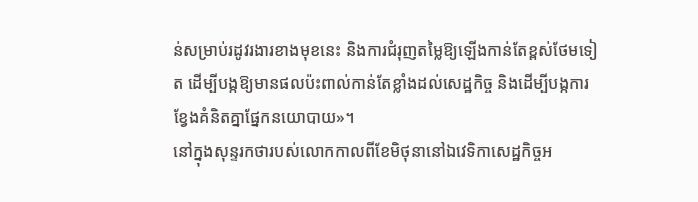ន់សម្រាប់រដូវរងារខាងមុខនេះ និងការជំរុញតម្លៃឱ្យឡើងកាន់តែខ្ពស់ថែមទៀត ដើម្បីបង្កឱ្យមានផលប៉ះពាល់កាន់តែខ្លាំងដល់សេដ្ឋកិច្ច និងដើម្បីបង្កការខ្វែងគំនិតគ្នាផ្នែកនយោបាយ»។
នៅក្នុងសុន្ទរកថារបស់លោកកាលពីខែមិថុនានៅឯវេទិកាសេដ្ឋកិច្ចអ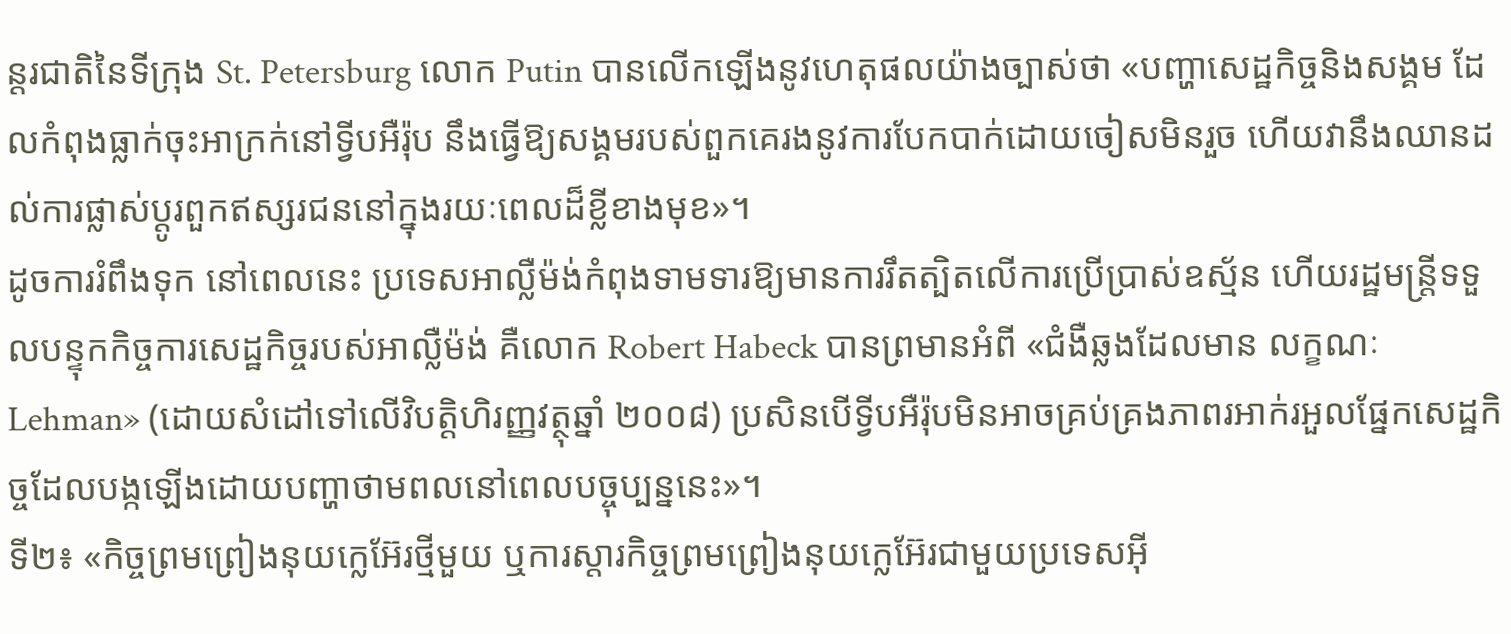ន្តរជាតិនៃទីក្រុង St. Petersburg លោក Putin បានលើកឡើងនូវហេតុផលយ៉ាងច្បាស់ថា «បញ្ហាសេដ្ឋកិច្ចនិងសង្គម ដែលកំពុងធ្លាក់ចុះអាក្រក់នៅទ្វីបអឺរ៉ុប នឹងធ្វើឱ្យសង្គមរបស់ពួកគេរងនូវការបែកបាក់ដោយចៀសមិនរួច ហើយវានឹងឈានដល់ការផ្លាស់ប្តូរពួកឥស្សរជននៅក្នុងរយៈពេលដ៏ខ្លីខាងមុខ»។
ដូចការរំពឹងទុក នៅពេលនេះ ប្រទេសអាល្លឺម៉ង់កំពុងទាមទារឱ្យមានការរឹតត្បិតលើការប្រើប្រាស់ឧស្ម័ន ហើយរដ្ឋមន្ត្រីទទួលបន្ទុកកិច្ចការសេដ្ឋកិច្ចរបស់អាល្លឺម៉ង់ គឺលោក Robert Habeck បានព្រមានអំពី «ជំងឺឆ្លងដែលមាន លក្ខណៈ Lehman» (ដោយសំដៅទៅលើវិបត្តិហិរញ្ញវត្ថុឆ្នាំ ២០០៨) ប្រសិនបើទ្វីបអឺរ៉ុបមិនអាចគ្រប់គ្រងភាពរអាក់រអួលផ្នែកសេដ្ឋកិច្ចដែលបង្កឡើងដោយបញ្ហាថាមពលនៅពេលបច្ចុប្បន្ននេះ»។
ទី២៖ «កិច្ចព្រមព្រៀងនុយក្លេអ៊ែរថ្មីមួយ ឬការស្តារកិច្ចព្រមព្រៀងនុយក្លេអ៊ែរជាមួយប្រទេសអ៊ី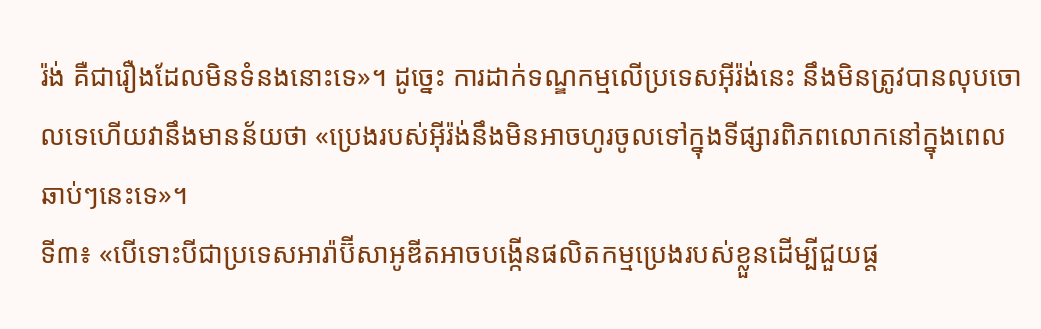រ៉ង់ គឺជារឿងដែលមិនទំនងនោះទេ»។ ដូច្នេះ ការដាក់ទណ្ឌកម្មលើប្រទេសអ៊ីរ៉ង់នេះ នឹងមិនត្រូវបានលុបចោលទេហើយវានឹងមានន័យថា «ប្រេងរបស់អ៊ីរ៉ង់នឹងមិនអាចហូរចូលទៅក្នុងទីផ្សារពិភពលោកនៅក្នុងពេលឆាប់ៗនេះទេ»។
ទី៣៖ «បើទោះបីជាប្រទេសអារ៉ាប៊ីសាអូឌីតអាចបង្កើនផលិតកម្មប្រេងរបស់ខ្លួនដើម្បីជួយផ្ត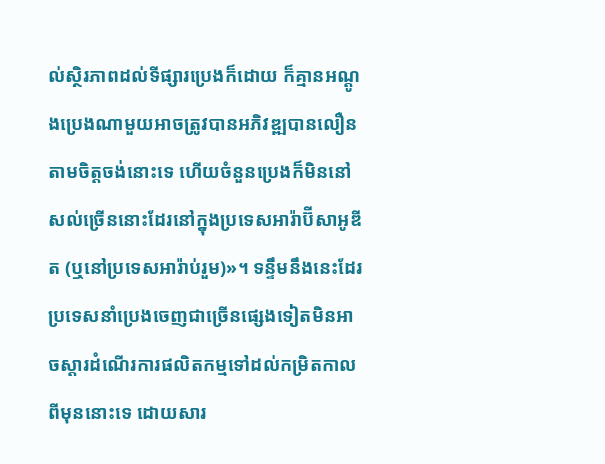ល់ស្ថិរភាពដល់ទីផ្សារប្រេងក៏ដោយ ក៏គ្មានអណ្តូងប្រេងណាមួយអាចត្រូវបានអភិវឌ្ឍបានលឿនតាមចិត្តចង់នោះទេ ហើយចំនួនប្រេងក៏មិននៅសល់ច្រើននោះដែរនៅក្នុងប្រទេសអារ៉ាប៊ីសាអូឌីត (ឬនៅប្រទេសអារ៉ាប់រួម)»។ ទន្ទឹមនឹងនេះដែរ ប្រទេសនាំប្រេងចេញជាច្រើនផ្សេងទៀតមិនអាចស្តារដំណើរការផលិតកម្មទៅដល់កម្រិតកាលពីមុននោះទេ ដោយសារ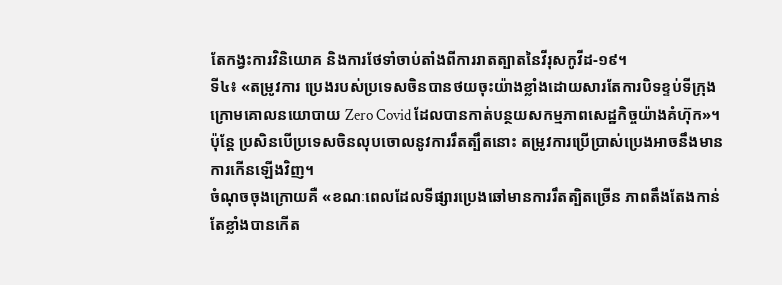តែកង្វះការវិនិយោគ និងការថែទាំចាប់តាំងពីការរាតត្បាតនៃវីរុសកូវីដ-១៩។
ទី៤៖ «តម្រូវការ ប្រេងរបស់ប្រទេសចិនបានថយចុះយ៉ាងខ្លាំងដោយសារតែការបិទខ្ទប់ទីក្រុងក្រោមគោលនយោបាយ Zero Covid ដែលបានកាត់បន្ថយសកម្មភាពសេដ្ឋកិច្ចយ៉ាងគំហ៊ុក»។ ប៉ុន្តែ ប្រសិនបើប្រទេសចិនលុបចោលនូវការរឹតត្បឹតនោះ តម្រូវការប្រើប្រាស់ប្រេងអាចនឹងមានការកើនឡើងវិញ។
ចំណុចចុងក្រោយគឺ «ខណៈពេលដែលទីផ្សារប្រេងឆៅមានការរឹតត្បិតច្រើន ភាពតឹងតែងកាន់តែខ្លាំងបានកើត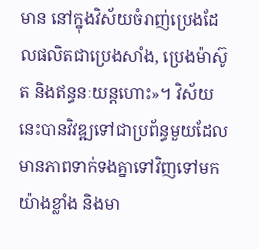មាន នៅក្នុងវិស័យចំរាញ់ប្រេងដែលផលិតជាប្រេងសាំង, ប្រេងម៉ាស៊ូត និងឥន្ធនៈយន្តហោះ»។ វិស័យនេះបានវិវឌ្ឍទៅជាប្រព័ន្ធមួយដែលមានភាពទាក់ទងគ្នាទៅវិញទៅមកយ៉ាងខ្លាំង និងមា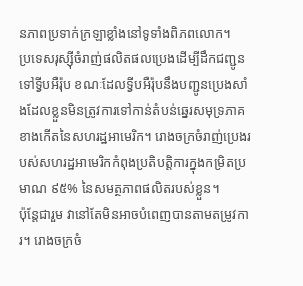នភាពប្រទាក់ក្រឡាខ្លាំងនៅទូទាំងពិភពលោក។
ប្រទេសរុស្ស៊ីចំរាញ់ផលិតផលប្រេងដើម្បីដឹកជញ្ជូនទៅទ្វីបអឺរ៉ុប ខណៈដែលទ្វីបអឺរ៉ុបនឹងបញ្ជូនប្រេងសាំងដែលខ្លួនមិនត្រូវការទៅកាន់តំបន់ឆ្នេរសមុទ្រភាគខាងកើតនៃសហរដ្ឋអាមេរិក។ រោងចក្រចំរាញ់ប្រេងរបស់សហរដ្ឋអាមេរិកកំពុងប្រតិបត្តិការក្នុងកម្រិតប្រមាណ ៩៥% នៃសមត្ថភាពផលិតរបស់ខ្លួន។
ប៉ុន្តែជារួម វានៅតែមិនអាចបំពេញបានតាមតម្រូវការ។ រោងចក្រចំ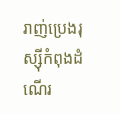រាញ់ប្រេងរុស្ស៊ីកំពុងដំណើរ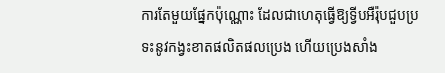ការតែមួយផ្នែកប៉ុណ្ណោះ ដែលជាហេតុធ្វើឱ្យទ្វីបអឺរ៉ុបជួបប្រទះនូវកង្វះខាតផលិតផលប្រេង ហើយប្រេងសាំង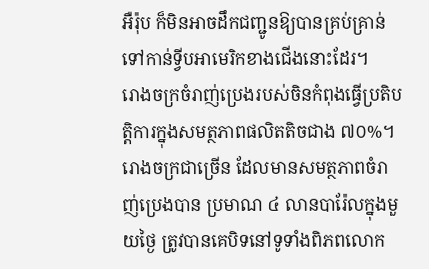អឺរ៉ុប ក៏មិនអាចដឹកជញ្ជូនឱ្យបានគ្រប់គ្រាន់ទៅកាន់ទ្វីបអាមេរិកខាងជើងនោះដែរ។
រោងចក្រចំរាញ់ប្រេងរបស់ចិនកំពុងធ្វើប្រតិបត្តិការក្នុងសមត្ថភាពផលិតតិចជាង ៧០%។ រោងចក្រជាច្រើន ដែលមានសមត្ថភាពចំរាញ់ប្រេងបាន ប្រមាណ ៤ លានបារ៉ែលក្នុងមួយថ្ងៃ ត្រូវបានគេបិទនៅទូទាំងពិភពលោក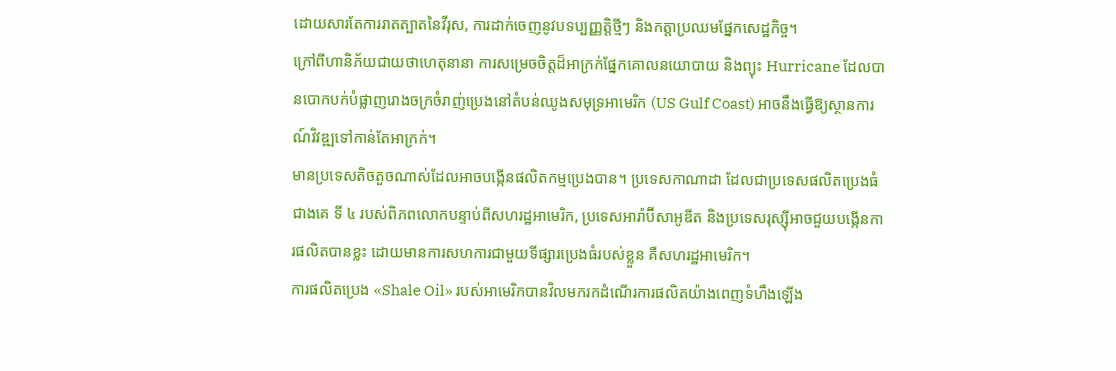ដោយសារតែការរាតត្បាតនៃវីរុស, ការដាក់ចេញនូវបទប្បញ្ញត្តិថ្មីៗ និងកត្តាប្រឈមផ្នែកសេដ្ឋកិច្ច។
ក្រៅពីហានិភ័យជាយថាហេតុនានា ការសម្រេចចិត្តដ៏អាក្រក់ផ្នែកគោលនយោបាយ និងព្យុះ Hurricane ដែលបានបោកបក់បំផ្លាញរោងចក្រចំរាញ់ប្រេងនៅតំបន់ឈូងសមុទ្រអាមេរិក (US Gulf Coast) អាចនឹងធ្វើឱ្យស្ថានការណ៍វិវឌ្ឍទៅកាន់តែអាក្រក់។
មានប្រទេសតិចតួចណាស់ដែលអាចបង្កើនផលិតកម្មប្រេងបាន។ ប្រទេសកាណាដា ដែលជាប្រទេសផលិតប្រេងធំជាងគេ ទី ៤ របស់ពិភពលោកបន្ទាប់ពីសហរដ្ឋអាមេរិក, ប្រទេសអារ៉ាប៊ីសាអូឌីត និងប្រទេសរុស្ស៊ីអាចជួយបង្កើនការផលិតបានខ្លះ ដោយមានការសហការជាមួយទីផ្សារប្រេងធំរបស់ខ្លួន គឺសហរដ្ឋអាមេរិក។
ការផលិតប្រេង «Shale Oil» របស់អាមេរិកបានវិលមករកដំណើរការផលិតយ៉ាងពេញទំហឹងឡើង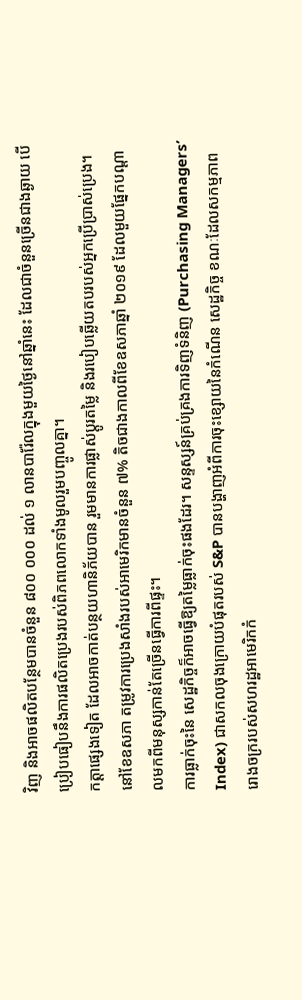វិញ និងអាចផលិតបន្ថែមបានចំនួន ៨០០ ០០០ ដល់ ១ លានបារ៉ែលក្នុងមួយថ្ងៃនៅឆ្នាំនេះ ដែលជាចំនួនច្រើនជាងឆ្ងាយ បើប្រៀបធៀបនឹងការផលិតប្រេងរបស់ពិភពលោកទាំងមូលរួមបញ្ចូលគ្នា។
កត្តាផ្សេងទៀត ដែលអាចកាត់បន្ថយហានិភ័យបាន រួមមានការផ្លាស់ប្តូរតម្លៃ និងរបៀបឆ្លើយតបរបស់អ្នកប្រើប្រាស់ប្រេង។ នៅខែឧសភា តម្រូវការប្រេងសាំងរបស់អាមេរិកមានចំនួន ៧% តិចជាងកាលពីខែឧសភាឆ្នាំ ២០១៩ ដែលមួយផ្នែកបណ្តាលមកពីមនុស្សកាន់តែច្រើនធ្វើការពីផ្ទះ។
ការធ្លាក់ចុះនៃ សេដ្ឋកិច្ចក៏អាចធ្វើឱ្យតម្លៃធ្លាក់ចុះផងដែរ។ សន្ទស្សន៍គ្រប់គ្រងការទិញទំនិញ (Purchasing Managers’ Index) ជាសកលចុងក្រោយបំផុតរបស់ S&P បានបង្ហាញអំពីការចុះខ្សោយនៃកំណើន សេដ្ឋកិច្ច ខណៈដែលសកម្មភាពរោងចក្ររបស់សហរដ្ឋអាមេរិកកំ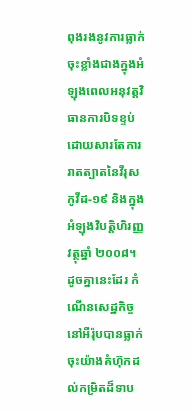ពុងរងនូវការធ្លាក់ចុះខ្លាំងជាងក្នុងអំឡុងពេលអនុវត្តវិធានការបិទខ្ទប់ ដោយសារតែការរាតត្បាតនៃវីរុសកូវីដ-១៩ និងក្នុងអំឡុងវិបត្តិហិរញ្ញវត្ថុឆ្នាំ ២០០៨។
ដូចគ្នានេះដែរ កំណើនសេដ្ឋកិច្ចនៅអឺរ៉ុបបានធ្លាក់ចុះយ៉ាងគំហ៊ុកដល់កម្រិតដ៏ទាប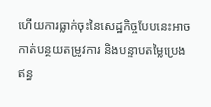ហើយការធ្លាក់ចុះនៃសេដ្ឋកិច្ចបែបនេះអាចកាត់បន្ថយតម្រូវការ និងបន្ទាបតម្លៃប្រេងឥន្ធ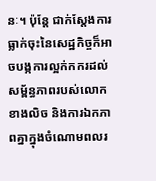នៈ។ ប៉ុន្តែ ជាក់ស្តែងការធ្លាក់ចុះនៃសេដ្ឋកិច្ចក៏អាចបង្កការល្អក់កករដល់សម្ព័ន្ធភាពរបស់លោកខាងលិច និងការឯកភាពគ្នាក្នុងចំណោមពលរ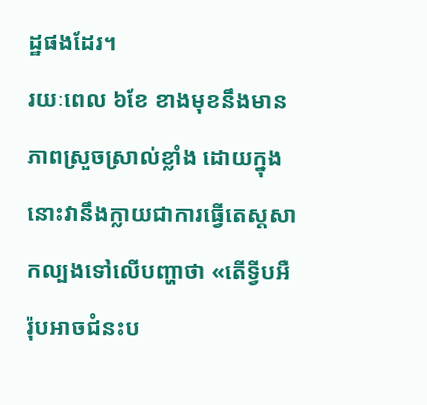ដ្ឋផងដែរ។
រយៈពេល ៦ខែ ខាងមុខនឹងមានភាពស្រួចស្រាល់ខ្លាំង ដោយក្នុងនោះវានឹងក្លាយជាការធ្វើតេស្តសាកល្បងទៅលើបញ្ហាថា «តើទ្វីបអឺរ៉ុបអាចជំនះប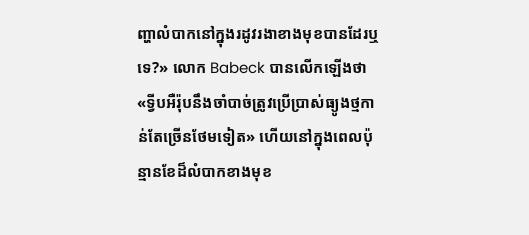ញ្ហាលំបាកនៅក្នុងរដូវរងាខាងមុខបានដែរឬទេ?» លោក Babeck បានលើកឡើងថា «ទ្វីបអឺរ៉ុបនឹងចាំបាច់ត្រូវប្រើប្រាស់ធ្យូងថ្មកាន់តែច្រើនថែមទៀត» ហើយនៅក្នុងពេលប៉ុន្មានខែដ៏លំបាកខាងមុខ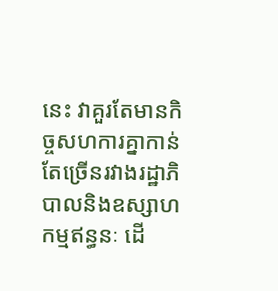នេះ វាគួរតែមានកិច្ចសហការគ្នាកាន់តែច្រើនរវាងរដ្ឋាភិបាលនិងឧស្សាហកម្មឥន្ធនៈ ដើ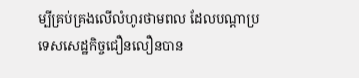ម្បីគ្រប់គ្រងលើលំហូរថាមពល ដែលបណ្តាប្រទេសសេដ្ឋកិច្ចជឿនលឿនបាន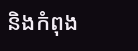និងកំពុង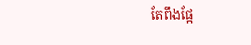តែពឹងផ្អែ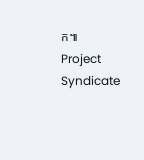ក៕
Project Syndicate